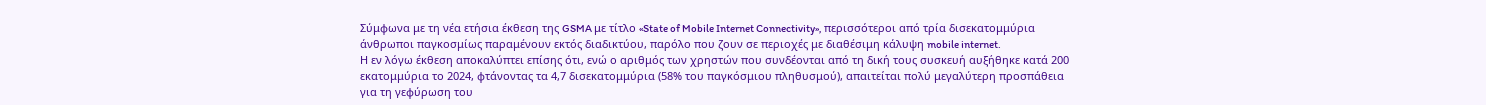Σύμφωνα με τη νέα ετήσια έκθεση της GSMA με τίτλο «State of Mobile Internet Connectivity», περισσότεροι από τρία δισεκατομμύρια άνθρωποι παγκοσμίως παραμένουν εκτός διαδικτύου, παρόλο που ζουν σε περιοχές με διαθέσιμη κάλυψη mobile internet.
Η εν λόγω έκθεση αποκαλύπτει επίσης ότι, ενώ ο αριθμός των χρηστών που συνδέονται από τη δική τους συσκευή αυξήθηκε κατά 200 εκατομμύρια το 2024, φτάνοντας τα 4,7 δισεκατομμύρια (58% του παγκόσμιου πληθυσμού), απαιτείται πολύ μεγαλύτερη προσπάθεια για τη γεφύρωση του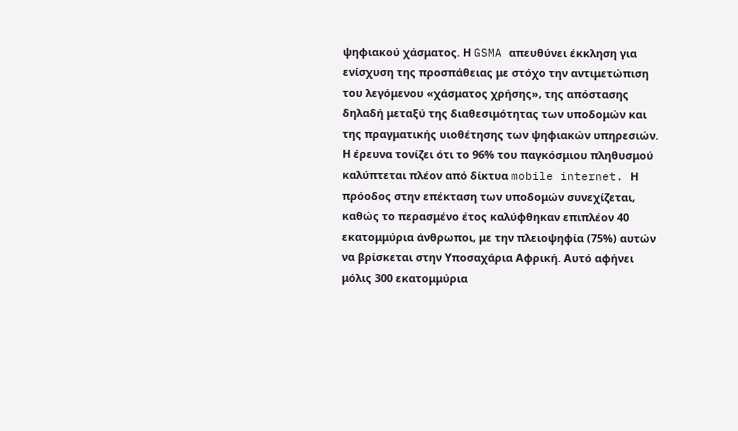ψηφιακού χάσματος. Η GSMA απευθύνει έκκληση για ενίσχυση της προσπάθειας με στόχο την αντιμετώπιση του λεγόμενου «χάσματος χρήσης», της απόστασης δηλαδή μεταξύ της διαθεσιμότητας των υποδομών και της πραγματικής υιοθέτησης των ψηφιακών υπηρεσιών.
Η έρευνα τονίζει ότι το 96% του παγκόσμιου πληθυσμού καλύπτεται πλέον από δίκτυα mobile internet. Η πρόοδος στην επέκταση των υποδομών συνεχίζεται, καθώς το περασμένο έτος καλύφθηκαν επιπλέον 40 εκατομμύρια άνθρωποι, με την πλειοψηφία (75%) αυτών να βρίσκεται στην Υποσαχάρια Αφρική. Αυτό αφήνει μόλις 300 εκατομμύρια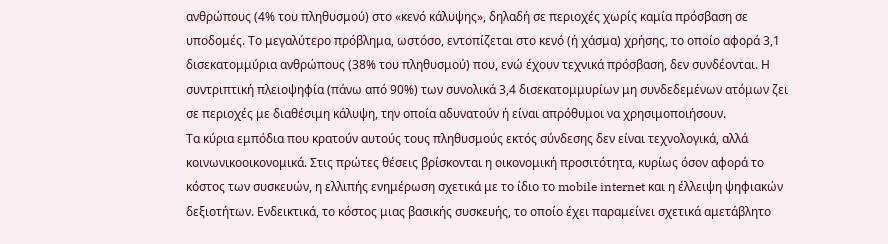ανθρώπους (4% του πληθυσμού) στο «κενό κάλυψης», δηλαδή σε περιοχές χωρίς καμία πρόσβαση σε υποδομές. Το μεγαλύτερο πρόβλημα, ωστόσο, εντοπίζεται στο κενό (ή χάσμα) χρήσης, το οποίο αφορά 3,1 δισεκατομμύρια ανθρώπους (38% του πληθυσμού) που, ενώ έχουν τεχνικά πρόσβαση, δεν συνδέονται. Η συντριπτική πλειοψηφία (πάνω από 90%) των συνολικά 3,4 δισεκατομμυρίων μη συνδεδεμένων ατόμων ζει σε περιοχές με διαθέσιμη κάλυψη, την οποία αδυνατούν ή είναι απρόθυμοι να χρησιμοποιήσουν.
Τα κύρια εμπόδια που κρατούν αυτούς τους πληθυσμούς εκτός σύνδεσης δεν είναι τεχνολογικά, αλλά κοινωνικοοικονομικά. Στις πρώτες θέσεις βρίσκονται η οικονομική προσιτότητα, κυρίως όσον αφορά το κόστος των συσκευών, η ελλιπής ενημέρωση σχετικά με το ίδιο το mobile internet και η έλλειψη ψηφιακών δεξιοτήτων. Ενδεικτικά, το κόστος μιας βασικής συσκευής, το οποίο έχει παραμείνει σχετικά αμετάβλητο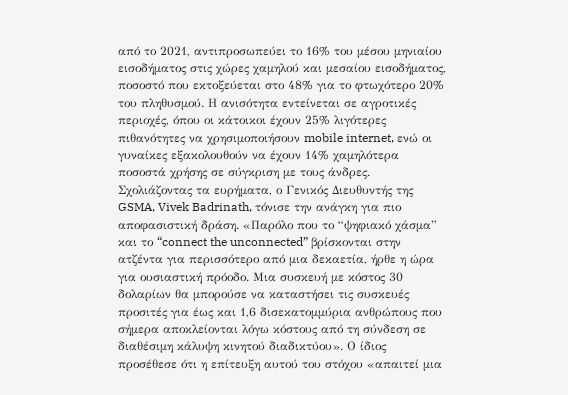από το 2021, αντιπροσωπεύει το 16% του μέσου μηνιαίου εισοδήματος στις χώρες χαμηλού και μεσαίου εισοδήματος, ποσοστό που εκτοξεύεται στο 48% για το φτωχότερο 20% του πληθυσμού. Η ανισότητα εντείνεται σε αγροτικές περιοχές, όπου οι κάτοικοι έχουν 25% λιγότερες πιθανότητες να χρησιμοποιήσουν mobile internet, ενώ οι γυναίκες εξακολουθούν να έχουν 14% χαμηλότερα ποσοστά χρήσης σε σύγκριση με τους άνδρες.
Σχολιάζοντας τα ευρήματα, ο Γενικός Διευθυντής της GSMA, Vivek Badrinath, τόνισε την ανάγκη για πιο αποφασιστική δράση. «Παρόλο που το “ψηφιακό χάσμα” και το “connect the unconnected” βρίσκονται στην ατζέντα για περισσότερο από μια δεκαετία, ήρθε η ώρα για ουσιαστική πρόοδο. Μια συσκευή με κόστος 30 δολαρίων θα μπορούσε να καταστήσει τις συσκευές προσιτές για έως και 1,6 δισεκατομμύρια ανθρώπους που σήμερα αποκλείονται λόγω κόστους από τη σύνδεση σε διαθέσιμη κάλυψη κινητού διαδικτύου». Ο ίδιος προσέθεσε ότι η επίτευξη αυτού του στόχου «απαιτεί μια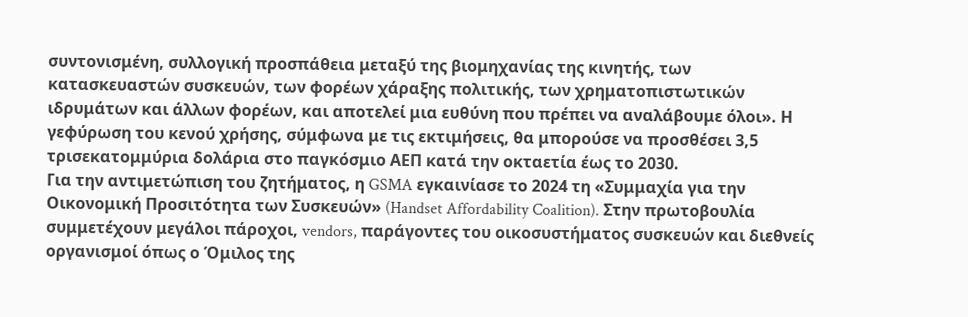συντονισμένη, συλλογική προσπάθεια μεταξύ της βιομηχανίας της κινητής, των κατασκευαστών συσκευών, των φορέων χάραξης πολιτικής, των χρηματοπιστωτικών ιδρυμάτων και άλλων φορέων, και αποτελεί μια ευθύνη που πρέπει να αναλάβουμε όλοι». Η γεφύρωση του κενού χρήσης, σύμφωνα με τις εκτιμήσεις, θα μπορούσε να προσθέσει 3,5 τρισεκατομμύρια δολάρια στο παγκόσμιο ΑΕΠ κατά την οκταετία έως το 2030.
Για την αντιμετώπιση του ζητήματος, η GSMA εγκαινίασε το 2024 τη «Συμμαχία για την Οικονομική Προσιτότητα των Συσκευών» (Handset Affordability Coalition). Στην πρωτοβουλία συμμετέχουν μεγάλοι πάροχοι, vendors, παράγοντες του οικοσυστήματος συσκευών και διεθνείς οργανισμοί όπως ο Όμιλος της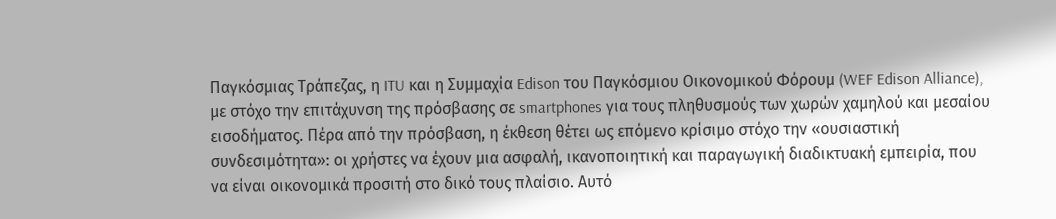Παγκόσμιας Τράπεζας, η ITU και η Συμμαχία Edison του Παγκόσμιου Οικονομικού Φόρουμ (WEF Edison Alliance), με στόχο την επιτάχυνση της πρόσβασης σε smartphones για τους πληθυσμούς των χωρών χαμηλού και μεσαίου εισοδήματος. Πέρα από την πρόσβαση, η έκθεση θέτει ως επόμενο κρίσιμο στόχο την «ουσιαστική συνδεσιμότητα»: οι χρήστες να έχουν μια ασφαλή, ικανοποιητική και παραγωγική διαδικτυακή εμπειρία, που να είναι οικονομικά προσιτή στο δικό τους πλαίσιο. Αυτό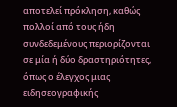αποτελεί πρόκληση, καθώς πολλοί από τους ήδη συνδεδεμένους περιορίζονται σε μία ή δύο δραστηριότητες, όπως ο έλεγχος μιας ειδησεογραφικής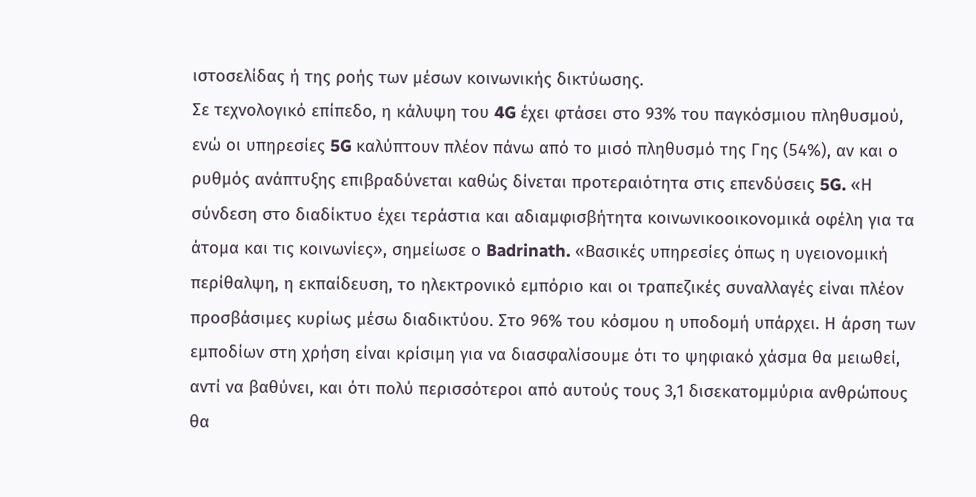ιστοσελίδας ή της ροής των μέσων κοινωνικής δικτύωσης.
Σε τεχνολογικό επίπεδο, η κάλυψη του 4G έχει φτάσει στο 93% του παγκόσμιου πληθυσμού, ενώ οι υπηρεσίες 5G καλύπτουν πλέον πάνω από το μισό πληθυσμό της Γης (54%), αν και ο ρυθμός ανάπτυξης επιβραδύνεται καθώς δίνεται προτεραιότητα στις επενδύσεις 5G. «Η σύνδεση στο διαδίκτυο έχει τεράστια και αδιαμφισβήτητα κοινωνικοοικονομικά οφέλη για τα άτομα και τις κοινωνίες», σημείωσε ο Badrinath. «Βασικές υπηρεσίες όπως η υγειονομική περίθαλψη, η εκπαίδευση, το ηλεκτρονικό εμπόριο και οι τραπεζικές συναλλαγές είναι πλέον προσβάσιμες κυρίως μέσω διαδικτύου. Στο 96% του κόσμου η υποδομή υπάρχει. Η άρση των εμποδίων στη χρήση είναι κρίσιμη για να διασφαλίσουμε ότι το ψηφιακό χάσμα θα μειωθεί, αντί να βαθύνει, και ότι πολύ περισσότεροι από αυτούς τους 3,1 δισεκατομμύρια ανθρώπους θα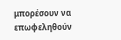μπορέσουν να επωφεληθούν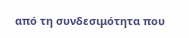από τη συνδεσιμότητα που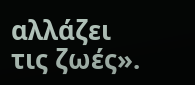αλλάζει τις ζωές».